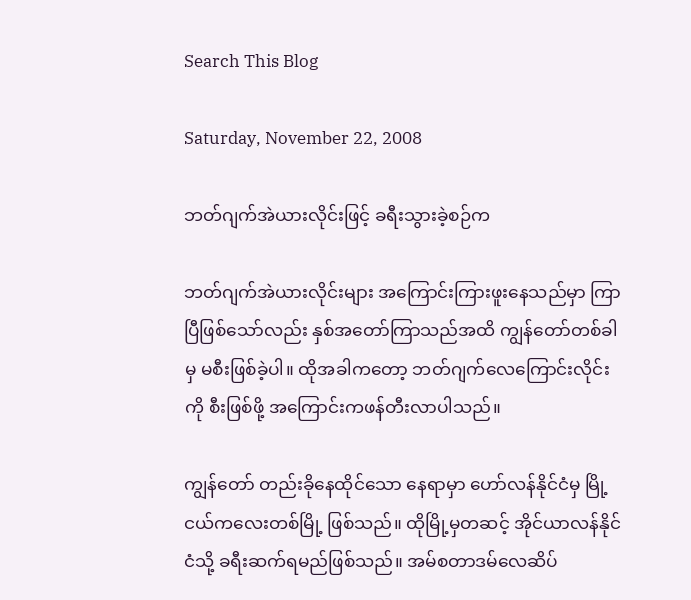Search This Blog

Saturday, November 22, 2008

ဘတ်ဂျက်အဲယားလိုင်းဖြင့် ခရီးသွားခဲ့စဉ်က

ဘတ်ဂျက်အဲယားလိုင်းများ အကြောင်းကြားဖူးနေသည်မှာ ကြာပြီဖြစ်သော်လည်း နှစ်အတော်ကြာသည်အထိ ကျွန်တော်တစ်ခါမှ မစီးဖြစ်ခဲ့ပါ။ ထိုအခါကတော့ ဘတ်ဂျက်လေကြောင်းလိုင်းကို စီးဖြစ်ဖို့ အကြောင်းကဖန်တီးလာပါသည်။

ကျွန်တော် တည်းခိုနေထိုင်သော နေရာမှာ ဟော်လန်နိုင်ငံမှ မြို့ငယ်ကလေးတစ်မြို့ ဖြစ်သည်။ ထိုမြို့မှတဆင့် အိုင်ယာလန်နိုင်ငံသို့ ခရီးဆက်ရမည်ဖြစ်သည်။ အမ်စတာဒမ်လေဆိပ်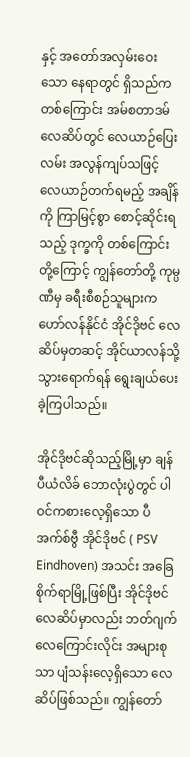နှင့် အတော်အလှမ်းဝေးသော နေရာတွင် ရှိသည်ကတစ်ကြောင်း အမ်စတာဒမ်လေဆိပ်တွင် လေယာဉ်ပြေးလမ်း အလွန်ကျပ်သဖြင့် လေယာဉ်တက်ရမည့် အချိန်ကို ကြာမြင့်စွာ စောင့်ဆိုင်းရသည့် ဒုက္ခကို တစ်ကြောင်းတို့ကြောင့် ကျွန်တော်တို့ ကုမ္ပဏီမှ ခရီးစီစဉ်သူများက ဟော်လန်နိုင်ငံ အိုင်ဒိုဗင် လေဆိပ်မှတဆင့် အိုင်ယာလန်သို့ သွားရောက်ရန် ရွေးချယ်ပေးခဲ့ကြပါသည်။

အိုင်ဒိုဗင်ဆိုသည့်မြို့မှာ ချန်ပီယံလိခ် ဘောလုံးပွဲတွင် ပါဝင်ကစားလေ့ရှိသော ပီအက်စ်ဗွီ အိုင်ဒိုဗင် ( PSV Eindhoven) အသင်း အခြေစိုက်ရာမြို့ဖြစ်ပြီး အိုင်ဒိုဗင်လေဆိပ်မှာလည်း ဘတ်ဂျက်လေကြောင်းလိုင်း အများစုသာ ပျံသန်းလေ့ရှိသော လေဆိပ်ဖြစ်သည်။ ကျွန်တော်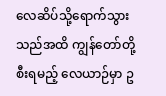လေဆိပ်သို့ရောက်သွားသည်အထိ ကျွန်တော်တို့စီးရမည့် လေယာဉ်မှာ ဥ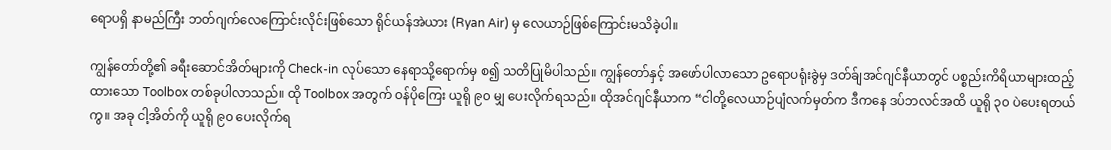ရောပရှိ နာမည်ကြီး ဘတ်ဂျက်လေကြောင်းလိုင်းဖြစ်သော ရိုင်ယန်အဲယား (Ryan Air) မှ လေယာဉ်ဖြစ်ကြောင်းမသိခဲ့ပါ။

ကျွန်တော်တို့၏ ခရီးဆောင်အိတ်များကို Check-in လုပ်သော နေရာသို့ရောက်မှ စ၍ သတိပြုမိပါသည်။ ကျွန်တော်နှင့် အဖော်ပါလာသော ဥရောပရုံးခွဲမှ ဒတ်ခ်ျအင်ဂျင်နီယာတွင် ပစ္စည်းကိရိယာများထည့်ထားသော Toolbox တစ်ခုပါလာသည်။ ထို Toolbox အတွက် ဝန်ပိုကြေး ယူရို ၉၀ မျှ ပေးလိုက်ရသည်။ ထိုအင်ဂျင်နီယာက “ငါတို့လေယာဉ်ပျံလက်မှတ်က ဒီကနေ ဒပ်ဘလင်အထိ ယူရို ၃၀ ပဲပေးရတယ်ကွ။ အခု ငါ့အိတ်ကို ယူရို ၉၀ ပေးလိုက်ရ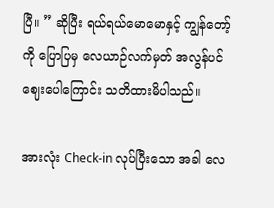ပြီ။ ” ဆိုပြီး ရယ်ရယ်မောမောနှင့် ကျွန်တော့်ကို ပြောပြမှ လေယာဉ်လက်မှတ် အလွန်ပင် ဈေးပေါကြောင်း သတိထားမိပါသည်။

အားလုံး Check-in လုပ်ပြီးသော အခါ လေ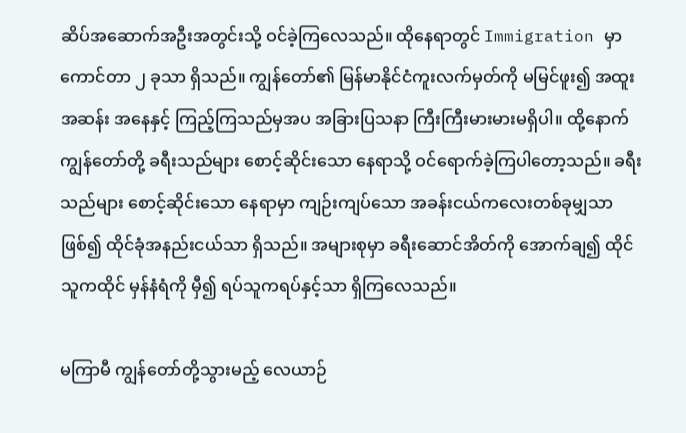ဆိပ်အဆောက်အဦးအတွင်းသို့ ဝင်ခဲ့ကြလေသည်။ ထိုနေရာတွင် Immigration မှာ ကောင်တာ ၂ ခုသာ ရှိသည်။ ကျွန်တော်၏ မြန်မာနိုင်ငံကူးလက်မှတ်ကို မမြင်ဖူး၍ အထူးအဆန်း အနေနှင့် ကြည့်ကြသည်မှအပ အခြားပြသနာ ကြီးကြီးမားမားမရှိပါ။ ထို့နောက် ကျွန်တော်တို့ ခရီးသည်များ စောင့်ဆိုင်းသော နေရာသို့ ဝင်ရောက်ခဲ့ကြပါတော့သည်။ ခရီးသည်များ စောင့်ဆိုင်းသော နေရာမှာ ကျဉ်းကျပ်သော အခန်းငယ်ကလေးတစ်ခုမျှသာ ဖြစ်၍ ထိုင်ခုံအနည်းငယ်သာ ရှိသည်။ အများစုမှာ ခရီးဆောင်အိတ်ကို အောက်ချ၍ ထိုင်သူကထိုင် မှန်နံရံကို မှီ၍ ရပ်သူကရပ်နှင့်သာ ရှိကြလေသည်။

မကြာမီ ကျွန်တော်တို့သွားမည့် လေယာဉ်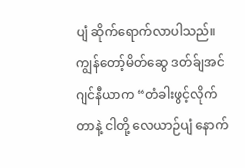ပျံ ဆိုက်ရောက်လာပါသည်။ ကျွန်တော့်မိတ်ဆွေ ဒတ်ခ်ျအင်ဂျင်နီယာက “တံခါးဖွင့်လိုက်တာနဲ့ ငါတို့ လေယာဉ်ပျံ နောက်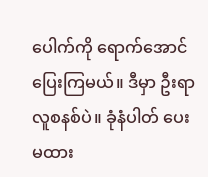ပေါက်ကို ရောက်အောင် ပြေးကြမယ်။ ဒီမှာ ဦးရာလူစနစ်ပဲ။ ခုံနံပါတ် ပေးမထား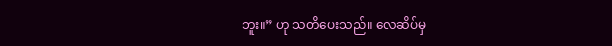ဘူး။” ဟု သတိပေးသည်။ လေဆိပ်မှ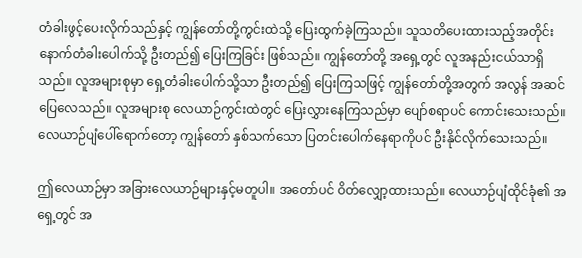တံခါးဖွင့်ပေးလိုက်သည်နှင့် ကျွန်တော်တို့ကွင်းထဲသို့ ပြေးထွက်ခဲ့ကြသည်။ သူသတိပေးထားသည့်အတိုင်း နောက်တံခါးပေါက်သို့ ဦးတည်၍ ပြေးကြခြင်း ဖြစ်သည်။ ကျွန်တော်တို့ အရှေ့တွင် လူအနည်းငယ်သာရှိသည်။ လူအများစုမှာ ရှေ့တံခါးပေါက်သို့သာ ဦးတည်၍ ပြေးကြသဖြင့် ကျွန်တော်တို့အတွက် အလွန် အဆင်ပြေလေသည်။ လူအများစု လေယာဉ်ကွင်းထဲတွင် ပြေးလွှားနေကြသည်မှာ ပျော်စရာပင် ကောင်းသေးသည်။ လေယာဉ်ပျံပေါ်ရောက်တော့ ကျွန်တော် နှစ်သက်သော ပြတင်းပေါက်နေရာကိုပင် ဦးနိုင်လိုက်သေးသည်။

ဤလေယာဉ်မှာ အခြားလေယာဉ်များနှင့်မတူပါ။ အတော်ပင် ဝိတ်လျှော့ထားသည်။ လေယာဉ်ပျံထိုင်ခုံ၏ အရှေ့တွင် အ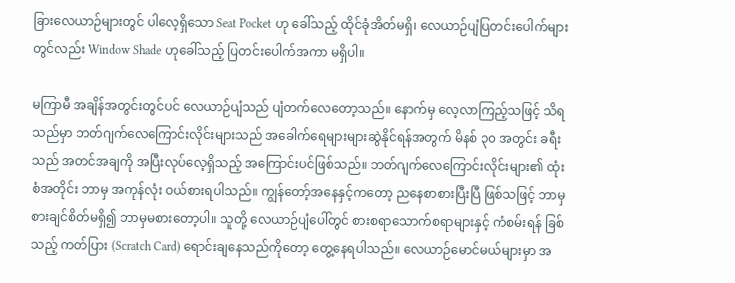ခြားလေယာဉ်များတွင် ပါလေ့ရှိသော Seat Pocket ဟု ခေါ်သည့် ထိုင်ခုံအိတ်မရှိ၊ လေယာဉ်ပျံပြတင်းပေါက်များတွင်လည်း Window Shade ဟုခေါ်သည့် ပြတင်းပေါက်အကာ မရှိပါ။

မကြာမီ အချိန်အတွင်းတွင်ပင် လေယာဉ်ပျံသည် ပျံတက်လေတော့သည်။ နောက်မှ လေ့လာကြည့်သဖြင့် သိရသည်မှာ ဘတ်ဂျက်လေကြောင်းလိုင်းများသည် အခေါက်ရေများများဆွဲနိုင်ရန်အတွက် မိနစ် ၃၀ အတွင်း ခရီးသည် အတင်အချကို အပြီးလုပ်လေ့ရှိသည့် အကြောင်းပင်ဖြစ်သည်။ ဘတ်ဂျက်လေကြောင်းလိုင်းများ၏ ထုံးစံအတိုင်း ဘာမှ အကုန်လုံး ဝယ်စားရပါသည်။ ကျွန်တော့်အနေနှင့်ကတော့ ညနေစာစားပြီးပြီ ဖြစ်သဖြင့် ဘာမှစားချင်စိတ်မရှိ၍ ဘာမှမစားတော့ပါ။ သူတို့ လေယာဉ်ပျံပေါ်တွင် စားစရာသောက်စရာများနှင့် ကံစမ်းရန် ခြစ်သည့် ကတ်ပြား (Scratch Card) ရောင်းချနေသည်ကိုတော့ တွေ့နေရပါသည်။ လေယာဉ်မောင်မယ်များမှာ အ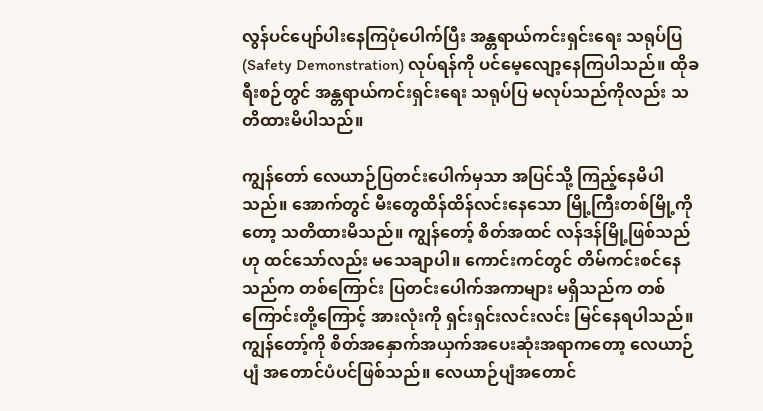လွန်ပင်ပျော်ပါးနေကြပုံပေါက်ပြီး အန္တရာယ်ကင်းရှင်းရေး သရုပ်ပြ (Safety Demonstration) လုပ်ရန်ကို ပင်မေ့လျော့နေကြပါသည်။ ထိုခရီးစဉ်တွင် အန္တရာယ်ကင်းရှင်းရေး သရုပ်ပြ မလုပ်သည်ကိုလည်း သတိထားမိပါသည်။

ကျွန်တော် လေယာဉ်ပြတင်းပေါက်မှသာ အပြင်သို့ ကြည့်နေမိပါသည်။ အောက်တွင် မီးတွေထိန်ထိန်လင်းနေသော မြို့ကြီးတစ်မြို့ကိုတော့ သတိထားမိသည်။ ကျွန်တော့် စိတ်အထင် လန်ဒန်မြို့ဖြစ်သည်ဟု ထင်သော်လည်း မသေချာပါ။ ကောင်းကင်တွင် တိမ်ကင်းစင်နေသည်က တစ်ကြောင်း ပြတင်းပေါက်အကာများ မရှိသည်က တစ်ကြောင်းတို့ကြောင့် အားလုံးကို ရှင်းရှင်းလင်းလင်း မြင်နေရပါသည်။ ကျွန်တော့်ကို စိတ်အနှောက်အယှက်အပေးဆုံးအရာကတော့ လေယာဉ်ပျံ အတောင်ပံပင်ဖြစ်သည်။ လေယာဉ်ပျံအတောင်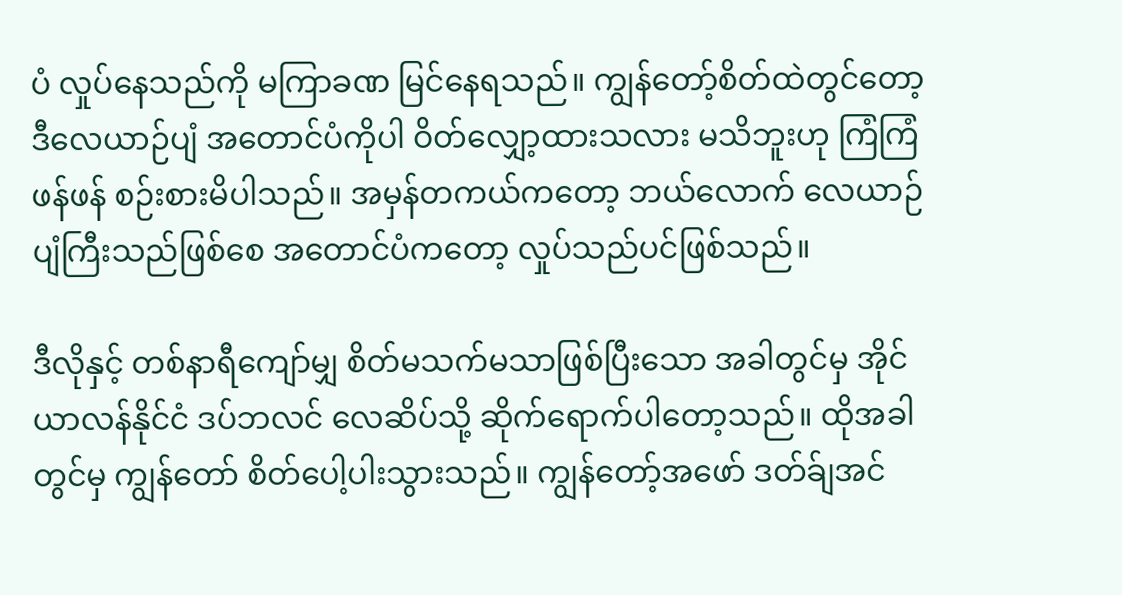ပံ လှုပ်နေသည်ကို မကြာခဏ မြင်နေရသည်။ ကျွန်တော့်စိတ်ထဲတွင်တော့ ဒီလေယာဉ်ပျံ အတောင်ပံကိုပါ ဝိတ်လျှော့ထားသလား မသိဘူးဟု ကြံကြံဖန်ဖန် စဉ်းစားမိပါသည်။ အမှန်တကယ်ကတော့ ဘယ်လောက် လေယာဉ်ပျံကြီးသည်ဖြစ်စေ အတောင်ပံကတော့ လှုပ်သည်ပင်ဖြစ်သည်။

ဒီလိုနှင့် တစ်နာရီကျော်မျှ စိတ်မသက်မသာဖြစ်ပြီးသော အခါတွင်မှ အိုင်ယာလန်နိုင်ငံ ဒပ်ဘလင် လေဆိပ်သို့ ဆိုက်ရောက်ပါတော့သည်။ ထိုအခါတွင်မှ ကျွန်တော် စိတ်ပေါ့ပါးသွားသည်။ ကျွန်တော့်အဖော် ဒတ်ခ်ျအင်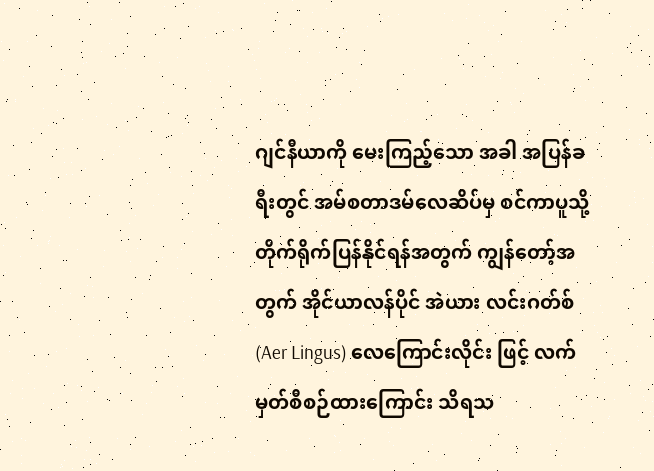ဂျင်နီယာကို မေးကြည့်သော အခါ အပြန်ခရီးတွင် အမ်စတာဒမ်လေဆိပ်မှ စင်ကာပူသို့ တိုက်ရိုက်ပြန်နိုင်ရန်အတွက် ကျွန်တော့်အတွက် အိုင်ယာလန်ပိုင် အဲယား လင်းဂတ်စ် (Aer Lingus) လေကြောင်းလိုင်း ဖြင့် လက်မှတ်စီစဉ်ထားကြောင်း သိရသ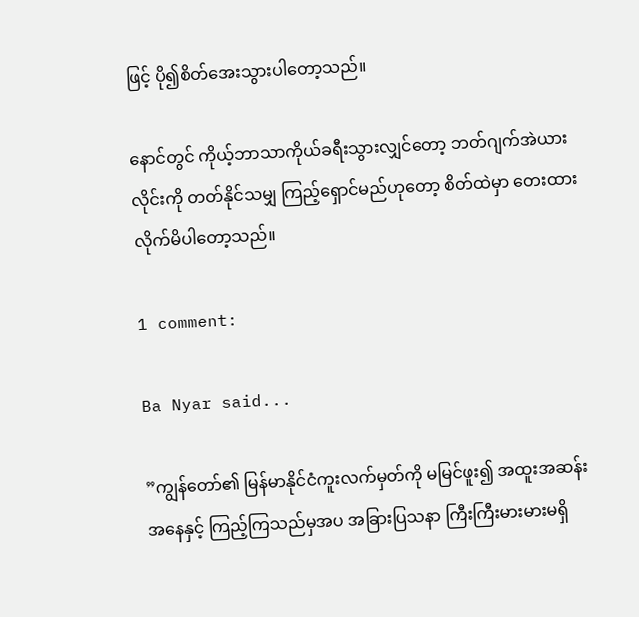ဖြင့် ပို၍စိတ်အေးသွားပါတော့သည်။

နောင်တွင် ကိုယ့်ဘာသာကိုယ်ခရီးသွားလျှင်တော့ ဘတ်ဂျက်အဲယားလိုင်းကို တတ်နိုင်သမျှ ကြည့်ရှောင်မည်ဟုတော့ စိတ်ထဲမှာ တေးထားလိုက်မိပါတော့သည်။

1 comment:

Ba Nyar said...

”ကျွန်တော်၏ မြန်မာနိုင်ငံကူးလက်မှတ်ကို မမြင်ဖူး၍ အထူးအဆန်း အနေနှင့် ကြည့်ကြသည်မှအပ အခြားပြသနာ ကြီးကြီးမားမားမရှိ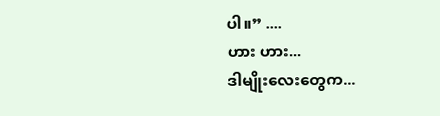ပါ။” ....
ဟား ဟား...
ဒါမျိုးလေးတွေက...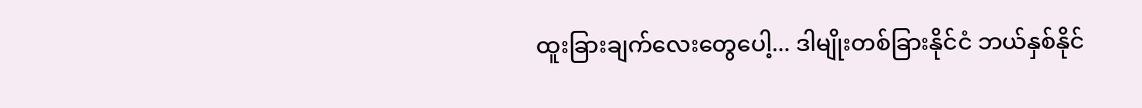ထူးခြားချက်လေးတွေပေါ့... ဒါမျိုးတစ်ခြားနိုင်ငံ ဘယ်နှစ်နိုင်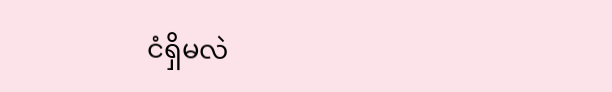ငံရှိမလဲ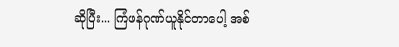ဆိုပြီး... ကြံဖန်ဂုဏ်ယူနိုင်တာပေါ့ အစ်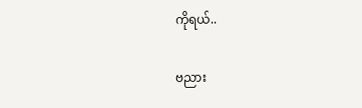ကိုရယ်..

ဗညား